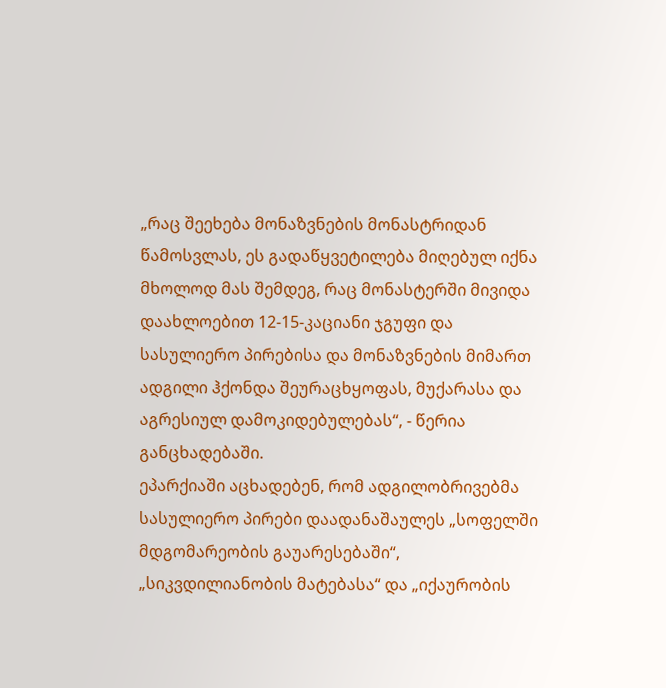„რაც შეეხება მონაზვნების მონასტრიდან წამოსვლას, ეს გადაწყვეტილება მიღებულ იქნა მხოლოდ მას შემდეგ, რაც მონასტერში მივიდა დაახლოებით 12-15-კაციანი ჯგუფი და სასულიერო პირებისა და მონაზვნების მიმართ ადგილი ჰქონდა შეურაცხყოფას, მუქარასა და აგრესიულ დამოკიდებულებას“, - წერია განცხადებაში.
ეპარქიაში აცხადებენ, რომ ადგილობრივებმა სასულიერო პირები დაადანაშაულეს „სოფელში მდგომარეობის გაუარესებაში“, „სიკვდილიანობის მატებასა“ და „იქაურობის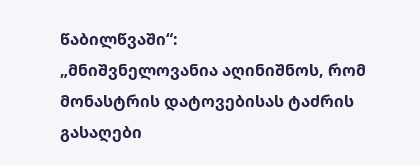წაბილწვაში“:
„მნიშვნელოვანია აღინიშნოს, რომ მონასტრის დატოვებისას ტაძრის გასაღები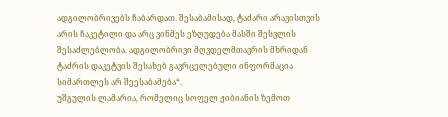ადგილობრივებს ჩაბარდათ. შესაბამისად, ტაძარი არავისთვის არის ჩაკეტილი და არც ვინმეს ეზღუდება მასში შესვლის შესაძლებლობა. ადგილობრივი მღვდელმთავრის მხრიდან ტაძრის დაკეტვის შესახებ გავრცელებული ინფორმაცია სიმართლეს არ შეესაბამება“.
უშგულის ლამარია, რომელიც სოფელ ჟიბიანის ზემოთ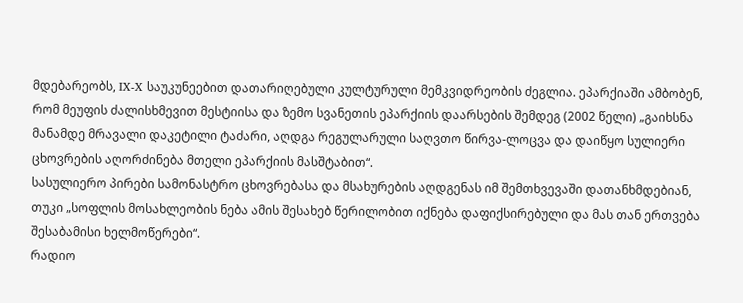მდებარეობს, IX-X საუკუნეებით დათარიღებული კულტურული მემკვიდრეობის ძეგლია. ეპარქიაში ამბობენ, რომ მეუფის ძალისხმევით მესტიისა და ზემო სვანეთის ეპარქიის დაარსების შემდეგ (2002 წელი) „გაიხსნა მანამდე მრავალი დაკეტილი ტაძარი, აღდგა რეგულარული საღვთო წირვა-ლოცვა და დაიწყო სულიერი ცხოვრების აღორძინება მთელი ეპარქიის მასშტაბით“.
სასულიერო პირები სამონასტრო ცხოვრებასა და მსახურების აღდგენას იმ შემთხვევაში დათანხმდებიან, თუკი „სოფლის მოსახლეობის ნება ამის შესახებ წერილობით იქნება დაფიქსირებული და მას თან ერთვება შესაბამისი ხელმოწერები“.
რადიო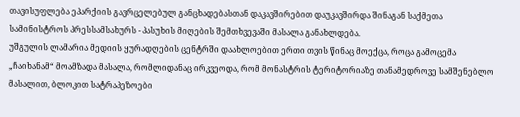თავისუფლება ეპარქიის გავრცელებულ განცხადებასთან დაკავშირებით დაუკავშირდა შინაგან საქმეთა სამინისტროს პრესსამსახურს - პასუხის მიღების შემთხვევაში მასალა განახლდება.
უშგულის ლამარია მედიის ყურადღების ცენტრში დაახლოებით ერთი თვის წინაც მოექცა, როცა გამოცემა „ჩაიხანამ“ მოამზადა მასალა, რომლიდანაც ირკვეოდა, რომ მონასტრის ტერიტორიაზე თანამედროვე სამშენებლო მასალით, ბლოკით სატრაპეზოები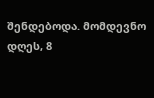შენდებოდა. მომდევნო დღეს, 8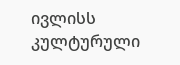ივლისს კულტურული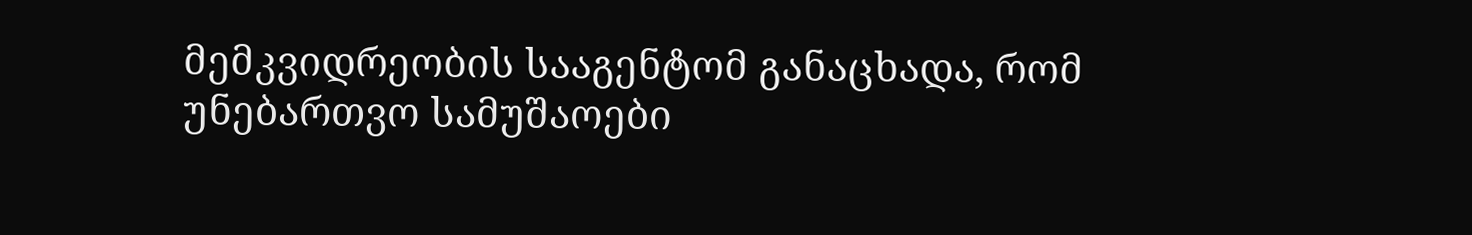მემკვიდრეობის სააგენტომ განაცხადა, რომ უნებართვო სამუშაოები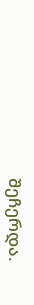შეჩერდა.